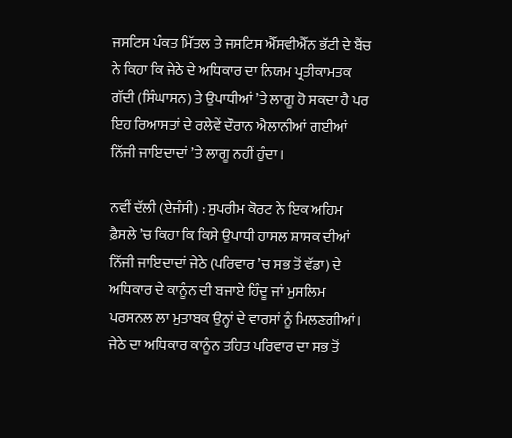ਜਸਟਿਸ ਪੰਕਤ ਮਿੱਤਲ ਤੇ ਜਸਟਿਸ ਐੱਸਵੀਐੱਨ ਭੱਟੀ ਦੇ ਬੈਂਚ ਨੇ ਕਿਹਾ ਕਿ ਜੇਠੇ ਦੇ ਅਧਿਕਾਰ ਦਾ ਨਿਯਮ ਪ੍ਰਤੀਕਾਮਤਕ ਗੱਦੀ (ਸਿੰਘਾਸਨ) ਤੇ ਉਪਾਧੀਆਂ ’ਤੇ ਲਾਗੂ ਹੋ ਸਕਦਾ ਹੈ ਪਰ ਇਹ ਰਿਆਸਤਾਂ ਦੇ ਰਲੇਵੇਂ ਦੌਰਾਨ ਐਲਾਨੀਆਂ ਗਈਆਂ ਨਿੱਜੀ ਜਾਇਦਾਦਾਂ ’ਤੇ ਲਾਗੂ ਨਹੀਂ ਹੁੰਦਾ।

ਨਵੀਂ ਦੱਲੀ (ਏਜੰਸੀ) : ਸੁਪਰੀਮ ਕੋਰਟ ਨੇ ਇਕ ਅਹਿਮ ਫ਼ੈਸਲੇ ’ਚ ਕਿਹਾ ਕਿ ਕਿਸੇ ਉਪਾਧੀ ਹਾਸਲ ਸ਼ਾਸਕ ਦੀਆਂ ਨਿੱਜੀ ਜਾਇਦਾਦਾਂ ਜੇਠੇ (ਪਰਿਵਾਰ ’ਚ ਸਭ ਤੋਂ ਵੱਡਾ) ਦੇ ਅਧਿਕਾਰ ਦੇ ਕਾਨੂੰਨ ਦੀ ਬਜਾਏ ਹਿੰਦੂ ਜਾਂ ਮੁਸਲਿਮ ਪਰਸਨਲ ਲਾ ਮੁਤਾਬਕ ਉਨ੍ਹਾਂ ਦੇ ਵਾਰਸਾਂ ਨੂੰ ਮਿਲਣਗੀਆਂ। ਜੇਠੇ ਦਾ ਅਧਿਕਾਰ ਕਾਨੂੰਨ ਤਹਿਤ ਪਰਿਵਾਰ ਦਾ ਸਭ ਤੋਂ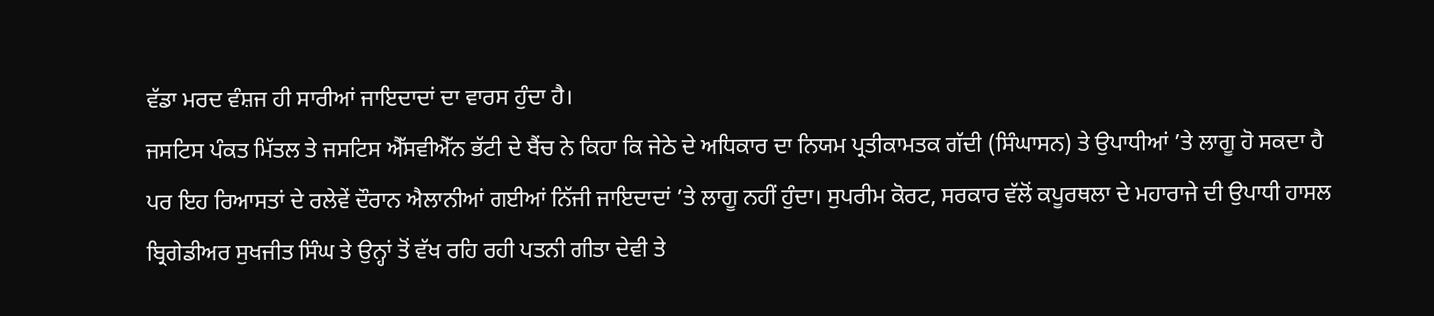ਵੱਡਾ ਮਰਦ ਵੰਸ਼ਜ ਹੀ ਸਾਰੀਆਂ ਜਾਇਦਾਦਾਂ ਦਾ ਵਾਰਸ ਹੁੰਦਾ ਹੈ।
ਜਸਟਿਸ ਪੰਕਤ ਮਿੱਤਲ ਤੇ ਜਸਟਿਸ ਐੱਸਵੀਐੱਨ ਭੱਟੀ ਦੇ ਬੈਂਚ ਨੇ ਕਿਹਾ ਕਿ ਜੇਠੇ ਦੇ ਅਧਿਕਾਰ ਦਾ ਨਿਯਮ ਪ੍ਰਤੀਕਾਮਤਕ ਗੱਦੀ (ਸਿੰਘਾਸਨ) ਤੇ ਉਪਾਧੀਆਂ ’ਤੇ ਲਾਗੂ ਹੋ ਸਕਦਾ ਹੈ ਪਰ ਇਹ ਰਿਆਸਤਾਂ ਦੇ ਰਲੇਵੇਂ ਦੌਰਾਨ ਐਲਾਨੀਆਂ ਗਈਆਂ ਨਿੱਜੀ ਜਾਇਦਾਦਾਂ ’ਤੇ ਲਾਗੂ ਨਹੀਂ ਹੁੰਦਾ। ਸੁਪਰੀਮ ਕੋਰਟ, ਸਰਕਾਰ ਵੱਲੋਂ ਕਪੂਰਥਲਾ ਦੇ ਮਹਾਰਾਜੇ ਦੀ ਉਪਾਧੀ ਹਾਸਲ ਬ੍ਰਿਗੇਡੀਅਰ ਸੁਖਜੀਤ ਸਿੰਘ ਤੇ ਉਨ੍ਹਾਂ ਤੋਂ ਵੱਖ ਰਹਿ ਰਹੀ ਪਤਨੀ ਗੀਤਾ ਦੇਵੀ ਤੇ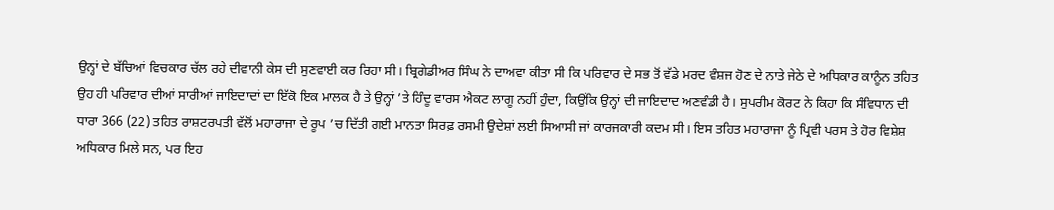ਉਨ੍ਹਾਂ ਦੇ ਬੱਚਿਆਂ ਵਿਚਕਾਰ ਚੱਲ ਰਹੇ ਦੀਵਾਨੀ ਕੇਸ ਦੀ ਸੁਣਵਾਈ ਕਰ ਰਿਹਾ ਸੀ। ਬ੍ਰਿਗੇਡੀਅਰ ਸਿੰਘ ਨੇ ਦਾਅਵਾ ਕੀਤਾ ਸੀ ਕਿ ਪਰਿਵਾਰ ਦੇ ਸਭ ਤੋਂ ਵੱਡੇ ਮਰਦ ਵੰਸ਼ਜ ਹੋਣ ਦੇ ਨਾਤੇ ਜੇਠੇ ਦੇ ਅਧਿਕਾਰ ਕਾਨੂੰਨ ਤਹਿਤ ਉਹ ਹੀ ਪਰਿਵਾਰ ਦੀਆਂ ਸਾਰੀਆਂ ਜਾਇਦਾਦਾਂ ਦਾ ਇੱਕੋ ਇਕ ਮਾਲਕ ਹੈ ਤੇ ਉਨ੍ਹਾਂ ’ਤੇ ਹਿੰਦੂ ਵਾਰਸ ਐਕਟ ਲਾਗੂ ਨਹੀਂ ਹੁੰਦਾ, ਕਿਉਂਕਿ ਉਨ੍ਹਾਂ ਦੀ ਜਾਇਦਾਦ ਅਣਵੰਡੀ ਹੈ। ਸੁਪਰੀਮ ਕੋਰਟ ਨੇ ਕਿਹਾ ਕਿ ਸੰਵਿਧਾਨ ਦੀ ਧਾਰਾ 366 (22) ਤਹਿਤ ਰਾਸ਼ਟਰਪਤੀ ਵੱਲੋਂ ਮਹਾਰਾਜਾ ਦੇ ਰੂਪ ’ਚ ਦਿੱਤੀ ਗਈ ਮਾਨਤਾ ਸਿਰਫ਼ ਰਸਮੀ ਉਦੇਸ਼ਾਂ ਲਈ ਸਿਆਸੀ ਜਾਂ ਕਾਰਜਕਾਰੀ ਕਦਮ ਸੀ। ਇਸ ਤਹਿਤ ਮਹਾਰਾਜਾ ਨੂੰ ਪ੍ਰਿਵੀ ਪਰਸ ਤੇ ਹੋਰ ਵਿਸ਼ੇਸ਼ ਅਧਿਕਾਰ ਮਿਲੇ ਸਨ, ਪਰ ਇਹ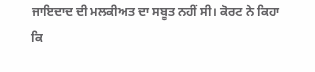ਜਾਇਦਾਦ ਦੀ ਮਲਕੀਅਤ ਦਾ ਸਬੂਤ ਨਹੀਂ ਸੀ। ਕੋਰਟ ਨੇ ਕਿਹਾ ਕਿ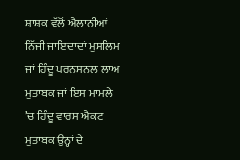ਸ਼ਾਸ਼ਕ ਵੱਲੋਂ ਐਲਾਨੀਆਂ ਨਿੱਜੀ ਜਾਇਦਾਦਾਂ ਮੁਸਲਿਮ ਜਾਂ ਹਿੰਦੂ ਪਰਨਸਨਲ ਲਾਅ ਮੁਤਾਬਕ ਜਾਂ ਇਸ ਮਾਮਲੇ ’ਚ ਹਿੰਦੂ ਵਾਰਸ ਐਕਟ ਮੁਤਾਬਕ ਉਨ੍ਹਾਂ ਦੇ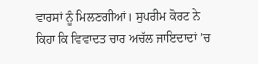ਵਾਰਸਾਂ ਨੂੰ ਮਿਲਣਗੀਆਂ। ਸੁਪਰੀਮ ਕੋਰਟ ਨੇ ਕਿਹਾ ਕਿ ਵਿਵਾਦਤ ਚਾਰ ਅਚੱਲ ਜਾਇਦਾਦਾਂ ’ਚ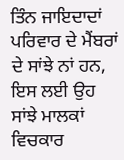ਤਿੰਨ ਜਾਇਦਾਦਾਂ ਪਰਿਵਾਰ ਦੇ ਮੈਂਬਰਾਂ ਦੇ ਸਾਂਝੇ ਨਾਂ ਹਨ, ਇਸ ਲਈ ਉਹ ਸਾਂਝੇ ਮਾਲਕਾਂ ਵਿਚਕਾਰ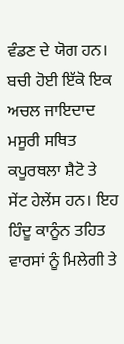ਵੰਡਣ ਦੇ ਯੋਗ ਹਨ। ਬਚੀ ਹੋਈ ਇੱਕੋ ਇਕ ਅਚਲ ਜਾਇਦਾਦ ਮਸੂਰੀ ਸਥਿਤ ਕਪੂਰਥਲਾ ਸ਼ੈਟੋ ਤੇ ਸੇਂਟ ਹੇਲੇਂਸ ਹਨ। ਇਹ ਹਿੰਦੂ ਕਾਨੂੰਨ ਤਹਿਤ ਵਾਰਸਾਂ ਨੂੰ ਮਿਲੇਗੀ ਤੇ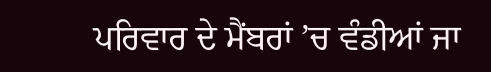ਪਰਿਵਾਰ ਦੇ ਮੈਂਬਰਾਂ ’ਚ ਵੰਡੀਆਂ ਜਾ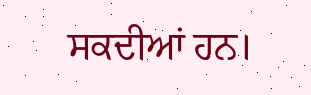ਸਕਦੀਆਂ ਹਨ।